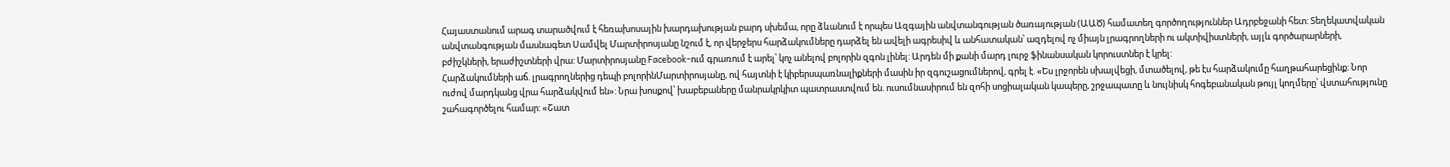Հայաստանում արագ տարածվում է հեռախոսային խարդախության բարդ սխեմա, որը ձևանում է որպես Ազգային անվտանգության ծառայության (ԱԱԾ) համատեղ գործողություններ Ադրբեջանի հետ: Տեղեկատվական անվտանգության մասնագետ Սամվել Մարտիրոսյանը նշում է, որ վերջերս հարձակումները դարձել են ավելի ագրեսիվ և անհատական՝ ազդելով ոչ միայն լրագրողների ու ակտիվիստների, այլև գործարարների, բժիշկների, երաժիշտների վրա: Մարտիրոսյանը Facebook-ում գրառում է արել՝ կոչ անելով բոլորին զգոն լինել: Արդեն մի քանի մարդ լուրջ ֆինանսական կորուստներ է կրել:
Հարձակումների աճ. լրագրողներից դեպի բոլորինՄարտիրոսյանը, ով հայտնի է կիբերսպառնալիքների մասին իր զգուշացումներով, գրել է. «Ես լրջորեն սխալվեցի, մտածելով, թե էս հարձակումը հաղթահարեցինք։ Նոր ուժով մարդկանց վրա հարձակվում են»: Նրա խոսքով՝ խաբեբաները մանրակրկիտ պատրաստվում են. ուսումնասիրում են զոհի սոցիալական կապերը, շրջապատը և նույնիսկ հոգեբանական թույլ կողմերը՝ վստահությունը շահագործելու համար: «Շատ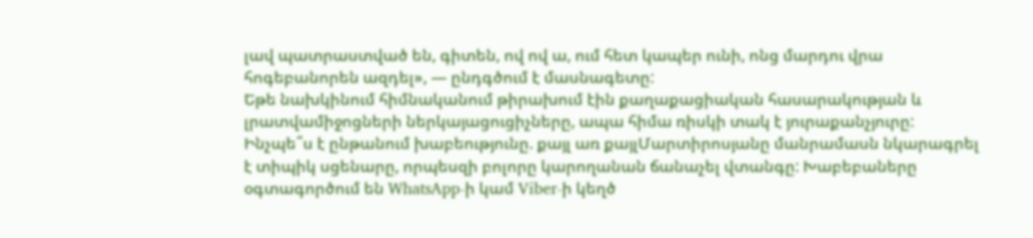լավ պատրաստված են, գիտեն, ով ով ա, ում հետ կապեր ունի, ոնց մարդու վրա հոգեբանորեն ազդել», — ընդգծում է մասնագետը:
Եթե նախկինում հիմնականում թիրախում էին քաղաքացիական հասարակության և լրատվամիջոցների ներկայացուցիչները, ապա հիմա ռիսկի տակ է յուրաքանչյուրը:
Ինչպե՞ս է ընթանում խաբեությունը. քայլ առ քայլՄարտիրոսյանը մանրամասն նկարագրել է տիպիկ սցենարը, որպեսզի բոլորը կարողանան ճանաչել վտանգը: Խաբեբաները օգտագործում են WhatsApp-ի կամ Viber-ի կեղծ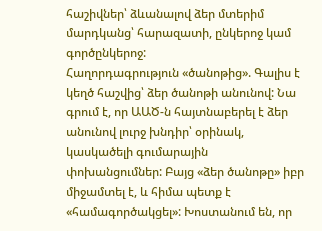հաշիվներ՝ ձևանալով ձեր մտերիմ մարդկանց՝ հարազատի, ընկերոջ կամ գործընկերոջ:
Հաղորդագրություն «ծանոթից». Գալիս է կեղծ հաշվից՝ ձեր ծանոթի անունով: Նա գրում է, որ ԱԱԾ-ն հայտնաբերել է ձեր անունով լուրջ խնդիր՝ օրինակ, կասկածելի գումարային փոխանցումներ: Բայց «ձեր ծանոթը» իբր միջամտել է, և հիմա պետք է «համագործակցել»: Խոստանում են, որ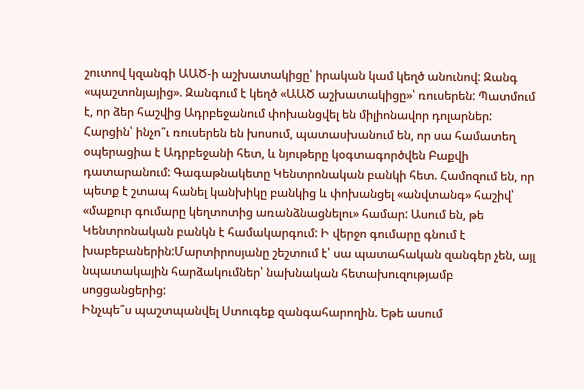շուտով կզանգի ԱԱԾ-ի աշխատակիցը՝ իրական կամ կեղծ անունով: Զանգ «պաշտոնյայից». Զանգում է կեղծ «ԱԱԾ աշխատակիցը»՝ ռուսերեն: Պատմում է, որ ձեր հաշվից Ադրբեջանում փոխանցվել են միլիոնավոր դոլարներ: Հարցին՝ ինչո՞ւ ռուսերեն են խոսում, պատասխանում են, որ սա համատեղ օպերացիա է Ադրբեջանի հետ, և նյութերը կօգտագործվեն Բաքվի դատարանում: Գագաթնակետը Կենտրոնական բանկի հետ. Համոզում են, որ պետք է շտապ հանել կանխիկը բանկից և փոխանցել «անվտանգ» հաշիվ՝ «մաքուր գումարը կեղտոտից առանձնացնելու» համար: Ասում են, թե Կենտրոնական բանկն է համակարգում: Ի վերջո գումարը գնում է խաբեբաներին:Մարտիրոսյանը շեշտում է՝ սա պատահական զանգեր չեն, այլ նպատակային հարձակումներ՝ նախնական հետախուզությամբ սոցցանցերից:
Ինչպե՞ս պաշտպանվել Ստուգեք զանգահարողին. Եթե ասում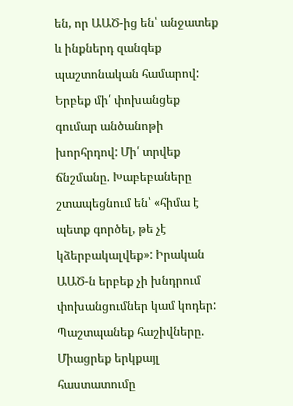են, որ ԱԱԾ-ից են՝ անջատեք և ինքներդ զանգեք պաշտոնական համարով: Երբեք մի՛ փոխանցեք գումար անծանոթի խորհրդով: Մի՛ տրվեք ճնշմանը. Խաբեբաները շտապեցնում են՝ «հիմա է պետք գործել, թե չէ կձերբակալվեք»: Իրական ԱԱԾ-ն երբեք չի խնդրում փոխանցումներ կամ կոդեր: Պաշտպանեք հաշիվները. Միացրեք երկքայլ հաստատումը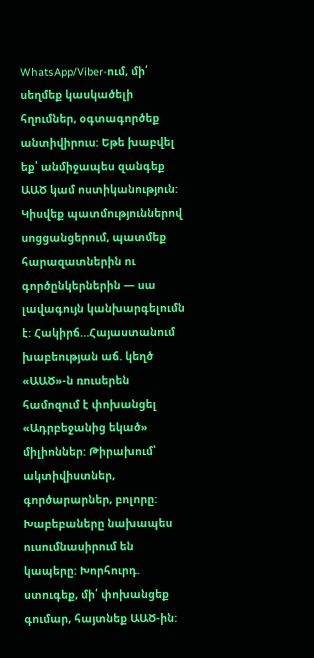WhatsApp/Viber-ում, մի՛ սեղմեք կասկածելի հղումներ, օգտագործեք անտիվիրուս: Եթե խաբվել եք՝ անմիջապես զանգեք ԱԱԾ կամ ոստիկանություն: Կիսվեք պատմություններով սոցցանցերում, պատմեք հարազատներին ու գործընկերներին — սա լավագույն կանխարգելումն է: Հակիրճ…Հայաստանում խաբեության աճ. կեղծ «ԱԱԾ»-ն ռուսերեն համոզում է փոխանցել «Ադրբեջանից եկած» միլիոններ: Թիրախում՝ ակտիվիստներ, գործարարներ, բոլորը: Խաբեբաները նախապես ուսումնասիրում են կապերը: Խորհուրդ. ստուգեք, մի՛ փոխանցեք գումար, հայտնեք ԱԱԾ-ին: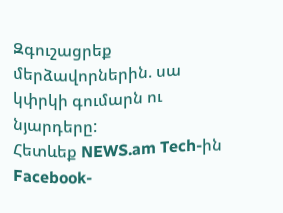Զգուշացրեք մերձավորներին. սա կփրկի գումարն ու նյարդերը:
Հետևեք NEWS.am Tech-ին Facebook-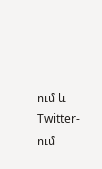ում և Twitter-ում